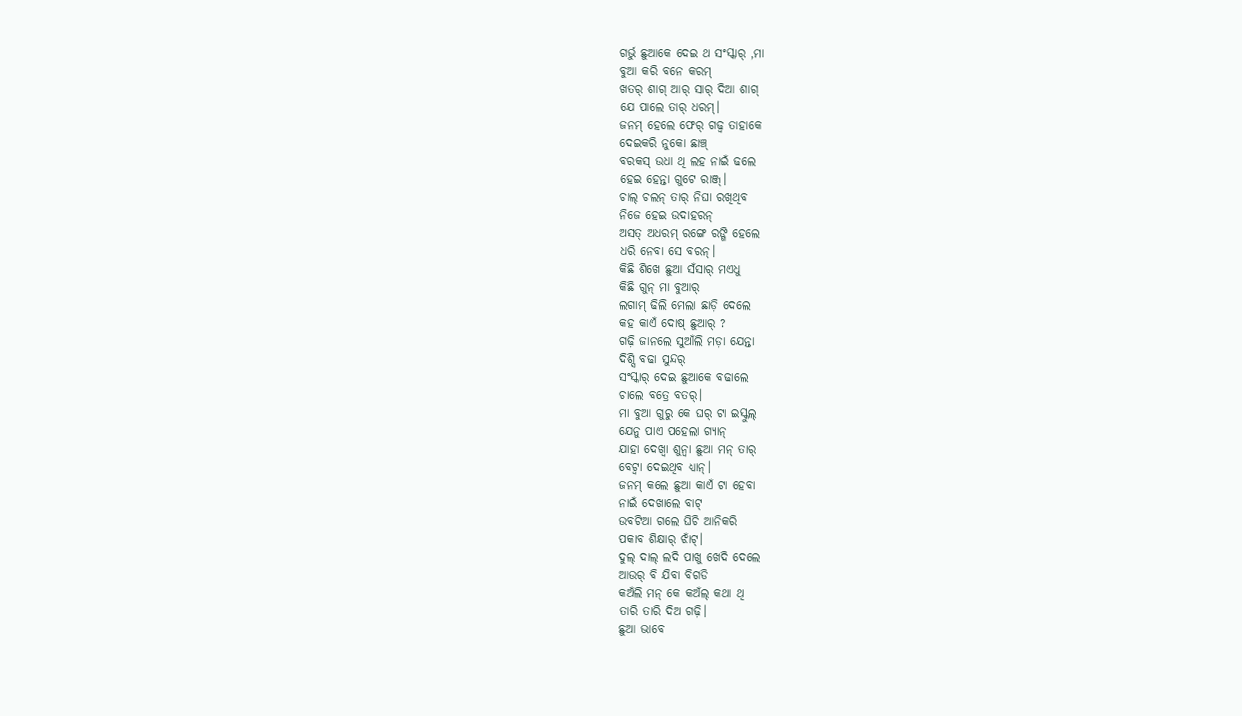ଗର୍ଭୁ ଛୁଆକେ ଦେଇ ଥ ସଂସ୍କାର୍ ,ମା
ବୁଆ କରି ବନେ କରମ୍
ଖତର୍ ଶାଗ୍ ଆର୍ ସାର୍ ଦିଆ ଶାଗ୍
ଯେ ପାଲେ ତାର୍ ଧରମ୍।
ଜନମ୍ ହେଲେ ଫେର୍ ଗଢ୍ବ ତାହାକେ
ଦେଇକରି ନୁକୋ ଛାଞ୍ଚ୍
ବରକସ୍ ଉଧା ଥି ଲହ ନାଇଁ ଢଲେ
ହେଇ ହେନ୍ତା ଗୁଟେ ରାଞ୍ଜ୍।
ଚାଲ୍ ଚଲନ୍ ତାର୍ ନିଘା ରଖିଥିବ
ନିଜେ ହେଇ ଉଦାହରନ୍
ଅସତ୍ ଅଧରମ୍ ରଙ୍ଗେ ରଙ୍ଗି ହେଲେ
ଧରି ନେବା ସେ ବରନ୍।
କିଛି ଶିଖେ ଛୁଆ ସଁସାର୍ ମଏଧୁ
କିଛି ଗୁନ୍ ମା ବୁଆର୍
ଲଗାମ୍ ଢିଲି ମେଲା ଛାଡ଼ି ଦେଲେ
କହ କାଏଁ ଦୋଷ୍ ଛୁଆର୍ ?
ଗଢ଼ି ଜାନଲେ ସୁଆଁଲି ମଡ଼ା ଯେନ୍ତା
ଦିଶ୍ସି ବଢା ସୁନ୍ଦର୍
ସଂସ୍କାର୍ ଦେଇ ଛୁଆକେ ବଢାଲେ
ଚାଲେ ବତ୍ରେ ବତର୍।
ମା ବୁଆ ଗୁରୁ କେ ଘର୍ ଟା ଇସ୍କୁଲ୍
ଯେନୁ ପାଏ ପହେଲା ଗ୍ୟାନ୍
ଯାହା ଦେଖ୍ବା ଶୁନ୍ବା ଛୁଆ ମନ୍ ତାର୍
ବେଟ୍ବା ଦେଇଥିବ ଧ୍ୟାନ୍।
ଜନମ୍ କଲେ ଛୁଆ କାଏଁ ଟା ହେବା
ନାଇଁ ଦେଖାଲେ ବାଟ୍
ଉବଟିଆ ଗଲେ ଘିଚି ଆନିକରି
ପକାବ ଶିକ୍ଷାର୍ ଝାଁଟ୍।
ଦୁଲ୍ ଦାଲ୍ ଲଦି ପାଖୁ ଖେଦି ଦେଲେ
ଆଉର୍ ବି ଯିବା ବିଗଡି
କଅଁଲି ମନ୍ କେ କଅଁଲ୍ କଥା ଥି
ତାରି ତାରି ଦିଅ ଗଢ଼ି।
ଛୁଆ ଭାବେ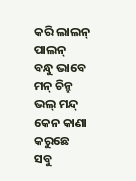କରି ଲାଲନ୍ ପାଲନ୍
ବନ୍ଧୁ ଭାବେ ମନ୍ ଚିନ୍ହ
ଭଲ୍ ମନ୍ଦ୍ କେନ କାଣା କରୁଛେ
ସବୁ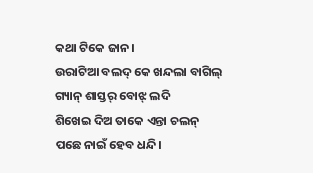କଥା ଟିକେ ଜାନ।
ଉରାଟିଆ ବଲଦ୍ କେ ଖନ୍ଦଲା ବାଗିଲ୍
ଗ୍ୟାନ୍ ଶାସ୍ତର୍ ବୋଝ୍ ଲଦି
ଶିଖେଇ ଦିଅ ତାକେ ଏନ୍ତା ଚଲନ୍
ପଛେ ନାଇଁ ହେବ ଧନ୍ଦି।